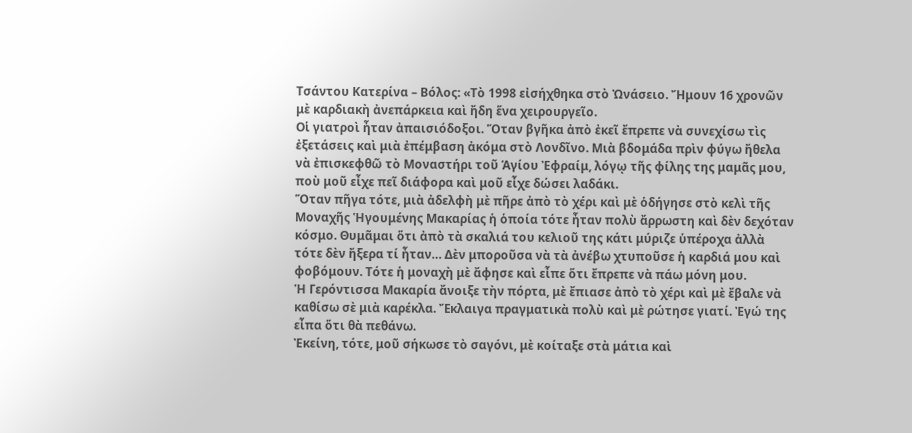Τσάντου Κατερίνα – Βόλος: «Τὸ 1998 εἰσήχθηκα στὸ Ὠνάσειο. Ἤμουν 16 χρονῶν μὲ καρδιακὴ ἀνεπάρκεια καὶ ἤδη ἕνα χειρουργεῖο.
Οἱ γιατροὶ ἦταν ἀπαισιόδοξοι. Ὅταν βγῆκα ἀπὸ ἐκεῖ ἔπρεπε νὰ συνεχίσω τὶς ἐξετάσεις καὶ μιὰ ἐπέμβαση ἀκόμα στὸ Λονδῖνο. Μιὰ βδομάδα πρὶν φύγω ἤθελα νὰ ἐπισκεφθῶ τὸ Μοναστήρι τοῦ Ἁγίου Ἐφραίμ, λόγῳ τῆς φίλης της μαμᾶς μου, ποὺ μοῦ εἶχε πεῖ διάφορα καὶ μοῦ εἶχε δώσει λαδάκι.
Ὅταν πῆγα τότε, μιὰ ἀδελφὴ μὲ πῆρε ἀπὸ τὸ χέρι καὶ μὲ ὁδήγησε στὸ κελὶ τῆς Μοναχῆς Ἡγουμένης Μακαρίας ἡ ὁποία τότε ἦταν πολὺ ἄρρωστη καὶ δὲν δεχόταν κόσμο. Θυμᾶμαι ὅτι ἀπὸ τὰ σκαλιά του κελιοῦ της κάτι μύριζε ὑπέροχα ἀλλὰ τότε δὲν ἤξερα τί ἦταν… Δὲν μποροῦσα νὰ τὰ ἀνέβω χτυποῦσε ἡ καρδιά μου καὶ φοβόμουν. Τότε ἡ μοναχὴ μὲ ἄφησε καὶ εἶπε ὅτι ἔπρεπε νὰ πάω μόνη μου.
Ἡ Γερόντισσα Μακαρία ἄνοιξε τὴν πόρτα, μὲ ἔπιασε ἀπὸ τὸ χέρι καὶ μὲ ἔβαλε νὰ καθίσω σὲ μιὰ καρέκλα. Ἔκλαιγα πραγματικὰ πολὺ καὶ μὲ ρώτησε γιατί. Ἐγώ της εἶπα ὅτι θὰ πεθάνω.
Ἐκείνη, τότε, μοῦ σήκωσε τὸ σαγόνι, μὲ κοίταξε στὰ μάτια καὶ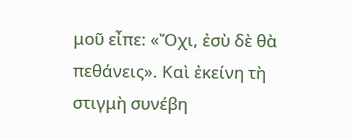μοῦ εἶπε: «Ὄχι, ἐσὺ δὲ θὰ πεθάνεις». Καὶ ἐκείνη τὴ στιγμὴ συνέβη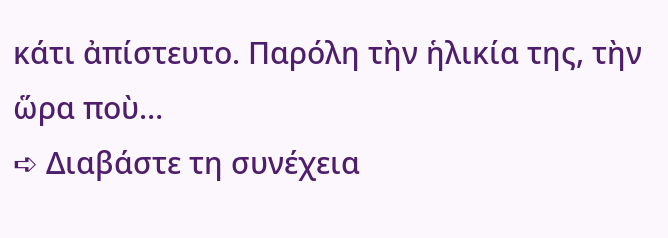κάτι ἀπίστευτο. Παρόλη τὴν ἡλικία της, τὴν ὥρα ποὺ…
➪ Διαβάστε τη συνέχεια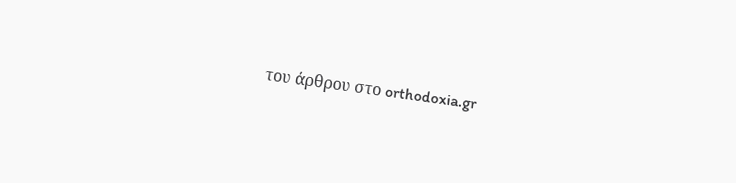του άρθρου στο orthodoxia.gr